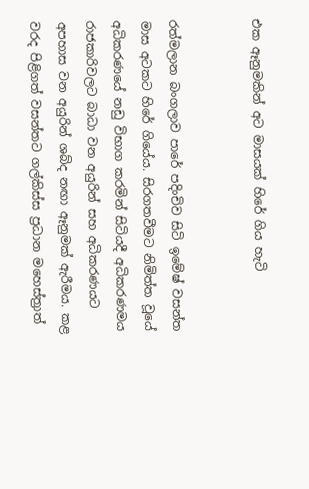එක ඈනුමකින් අට මාසයක්‌ හිරේ ගිය හැටි


රත්මලාන බංගලාව පාරේ පදිංචිව සිටි ඉමේෂ් වසන්ත මාස අටකට හිරේ ගියේය. සිරගතවීමට නිමිත්ත වූයේ අධිකරණයේ නඩු විභාග කරමින් සිටියදී අධිකරණමය රාජකාරිවලට බාධා වන අයුරින් සහ අධිකරණයට අපහාස වන අයුරින් ශබ්ද නඟා ඈනුමක්‌ ඇරීමය. කළ වරද පිළිගත් වසන්තට ගල්කිස්‌ස ප්‍රධාන මහෙස්‌ත්‍රාත්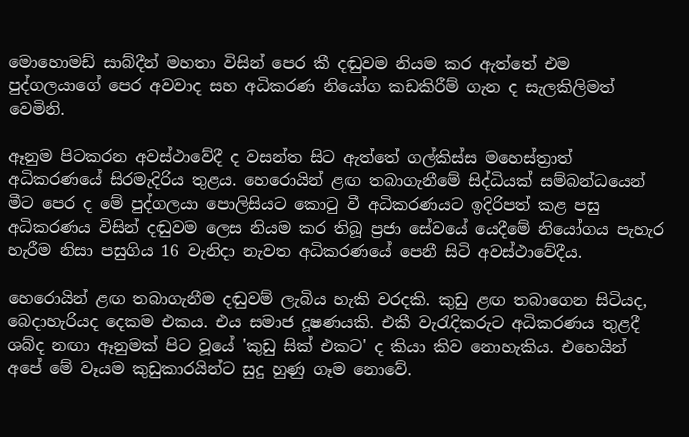මොහොමඩ් සාබ්දීන් මහතා විසින් පෙර කී දඬුවම නියම කර ඇත්තේ එම පුද්ගලයාගේ පෙර අවවාද සහ අධිකරණ නියෝග කඩකිරීම් ගැන ද සැලකිලිමත් වෙමිනි.

ඈනුම පිටකරන අවස්‌ථාවේදී ද වසන්ත සිට ඇත්තේ ගල්කිස්‌ස මහෙස්‌ත්‍රාත් අධිකරණයේ සිරමැදිරිය තුළය. හෙරොයින් ළඟ තබාගැනීමේ සිද්ධියක්‌ සම්බන්ධයෙන් මීට පෙර ද මේ පුද්ගලයා පොලිසියට කොටු වී අධිකරණයට ඉදිරිපත් කළ පසු අධිකරණය විසින් දඬුවම ලෙස නියම කර තිබූ ප්‍රජා සේවයේ යෙදීමේ නියෝගය පැහැර හැරීම නිසා පසුගිය 16 වැනිදා නැවත අධිකරණයේ පෙනී සිටි අවස්‌ථාවේදීය.

හෙරොයින් ළඟ තබාගැනීම දඬුවම් ලැබිය හැකි වරදකි. කුඩු ළඟ තබාගෙන සිටියද, බෙදාහැරියද දෙකම එකය. එය සමාජ දූෂණයකි. එකී වැරැදිකරුට අධිකරණය තුළදී ශබ්ද නඟා ඈනුමක්‌ පිට වූයේ 'කුඩු සික්‌ එකට' ද කියා කිව නොහැකිය. එහෙයින් අපේ මේ වෑයම කුඩුකාරයින්ට සුදු හුණු ගෑම නොවේ.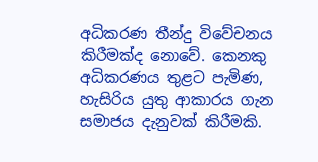අධිකරණ තීන්දු විවේචනය කිරීමක්‌ද නොවේ. කෙනකු අධිකරණය තුළට පැමිණ, හැසිරිය යුතු ආකාරය ගැන සමාජය දැනුවක්‌ කිරීමකි.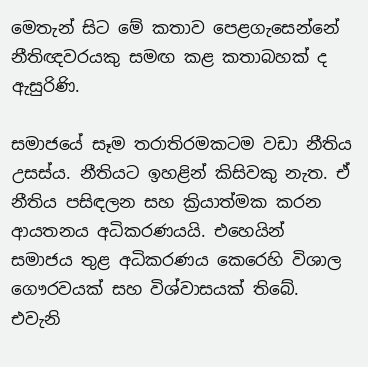මෙතැන් සිට මේ කතාව පෙළගැසෙන්නේ නීතිඥවරයකු සමඟ කළ කතාබහක්‌ ද ඇසුරිණි.

සමාජයේ සෑම තරාතිරමකටම වඩා නීතිය උසස්‌ය. නීතියට ඉහළින් කිසිවකු නැත. ඒ නීතිය පසිඳලන සහ ක්‍රියාත්මක කරන ආයතනය අධිකරණයයි. එහෙයින් සමාජය තුළ අධිකරණය කෙරෙහි විශාල ගෞරවයක්‌ සහ විශ්වාසයක්‌ තිබේ. එවැනි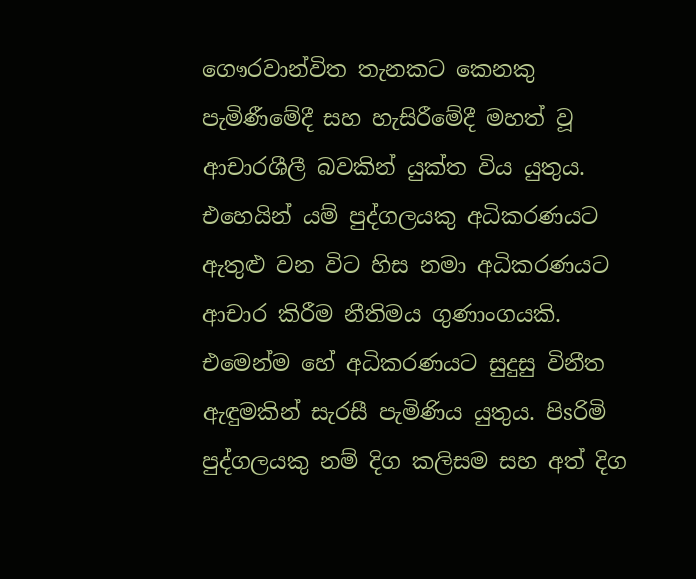ගෞරවාන්විත තැනකට කෙනකු පැමිණීමේදී සහ හැසිරීමේදී මහත් වූ ආචාරශීලී බවකින් යුක්‌ත විය යුතුය. එහෙයින් යම් පුද්ගලයකු අධිකරණයට ඇතුළු වන විට හිස නමා අධිකරණයට ආචාර කිරීම නීතිමය ගුණාංගයකි. එමෙන්ම හේ අධිකරණයට සුදුසු විනීත ඇඳුමකින් සැරසී පැමිණිය යුතුය. පිsරිමි පුද්ගලයකු නම් දිග කලිසම සහ අත් දිග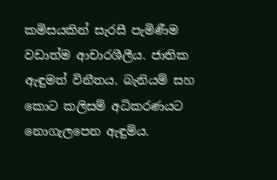කමිසයකින් සැරසී පැමිණීම වඩාත්ම ආචාරශීලීය. ජාතික ඇඳුමත් විනීතය. බැනියම් සහ කොට කලිසම් අධිකරණයට නොගැලපෙන ඇඳුම්ය.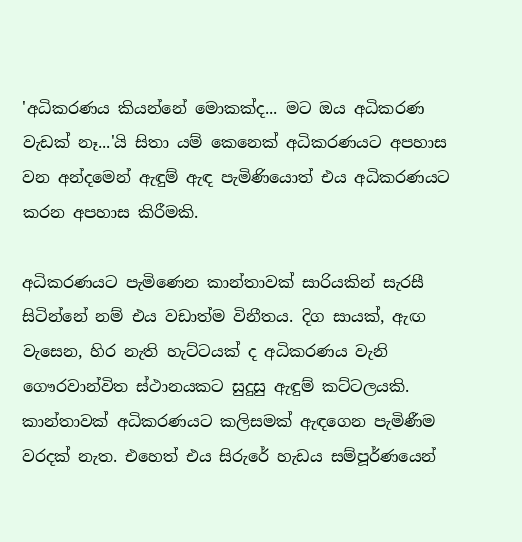'අධිකරණය කියන්නේ මොකක්‌ද... මට ඔය අධිකරණ වැඩක්‌ නෑ...'යි සිතා යම් කෙනෙක්‌ අධිකරණයට අපහාස වන අන්දමෙන් ඇඳුම් ඇඳ පැමිණියොත් එය අධිකරණයට කරන අපහාස කිරීමකි.

අධිකරණයට පැමිණෙන කාන්තාවක්‌ සාරියකින් සැරසී සිටින්නේ නම් එය වඩාත්ම විනීතය. දිග සායක්‌, ඇඟ වැසෙන, හිර නැති හැට්‌ටයක්‌ ද අධිකරණය වැනි ගෞරවාන්විත ස්‌ථානයකට සුදුසු ඇඳුම් කට්‌ටලයකි. කාන්තාවක්‌ අධිකරණයට කලිසමක්‌ ඇඳගෙන පැමිණීම වරදක්‌ නැත. එහෙත් එය සිරුරේ හැඩය සම්පූර්ණයෙන්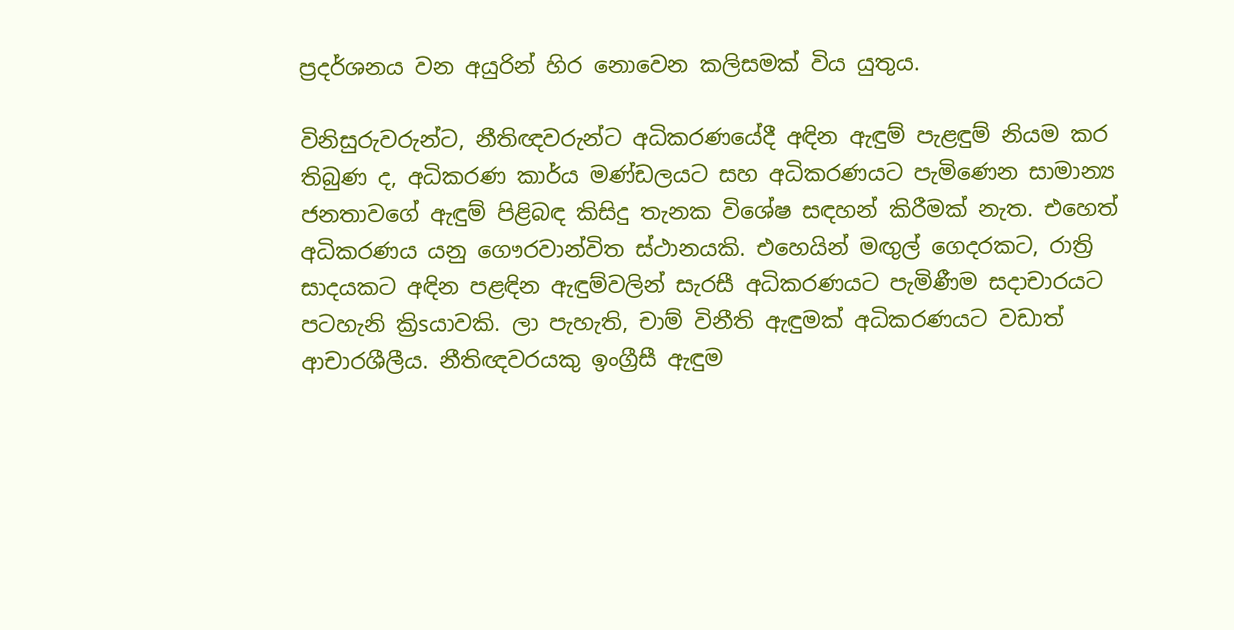ප්‍රදර්ශනය වන අයුරින් හිර නොවෙන කලිසමක්‌ විය යුතුය.

විනිසුරුවරුන්ට, නීතිඥවරුන්ට අධිකරණයේදී අඳින ඇඳුම් පැළඳුම් නියම කර තිබුණ ද, අධිකරණ කාර්ය මණ්‌ඩලයට සහ අධිකරණයට පැමිණෙන සාමාන්‍ය ජනතාවගේ ඇඳුම් පිළිබඳ කිසිදු තැනක විශේෂ සඳහන් කිරීමක්‌ නැත. එහෙත් අධිකරණය යනු ගෞරවාන්විත ස්‌ථානයකි. එහෙයින් මඟුල් ගෙදරකට, රාත්‍රි සාදයකට අඳින පළඳින ඇඳුම්වලින් සැරසී අධිකරණයට පැමිණීම සදාචාරයට පටහැනි ක්‍රිsයාවකි. ලා පැහැති, චාම් විනීති ඇඳුමක්‌ අධිකරණයට වඩාත් ආචාරශීලීය. නීතිඥවරයකු ඉංග්‍රීසී ඇඳුම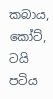කබාය, කෝට්‌, ටයි පටිය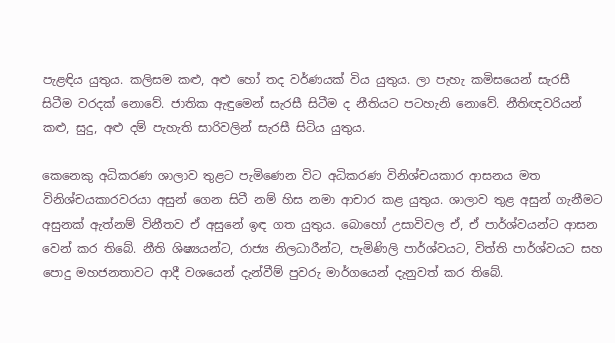පැළඳිය යුතුය. කලිසම කළු, අළු හෝ තද වර්ණයක්‌ විය යුතුය. ලා පැහැ කමිසයෙන් සැරසී සිටීම වරදක්‌ නොවේ. ජාතික ඇඳුමෙන් සැරසී සිටීම ද නීතියට පටහැනි නොවේ. නීතිඥවරියන් කළු, සුදු, අළු දම් පැහැති සාරිවලින් සැරසී සිටිය යුතුය.

කෙනෙකු අධිකරණ ශාලාව තුළට පැමිණෙන විට අධිකරණ විනිශ්චයකාර ආසනය මත විනිශ්චයකාරවරයා අසුන් ගෙන සිටී නම් හිස නමා ආචාර කළ යුතුය. ශාලාව තුළ අසුන් ගැනීමට අසුනක්‌ ඇත්නම් විනීතව ඒ අසුනේ ඉඳ ගත යුතුය. බොහෝ උසාවිවල ඒ, ඒ පාර්ශ්වයන්ට ආසන වෙන් කර තිබේ. නීති ශිෂ්‍යයන්ට, රාජ්‍ය නිලධාරීන්ට, පැමිණිලි පාර්ශ්වයට, විත්ති පාර්ශ්වයට සහ පොදු මහජනතාවට ආදී වශයෙන් දැන්වීම් පුවරු මාර්ගයෙන් දැනුවත් කර තිබේ.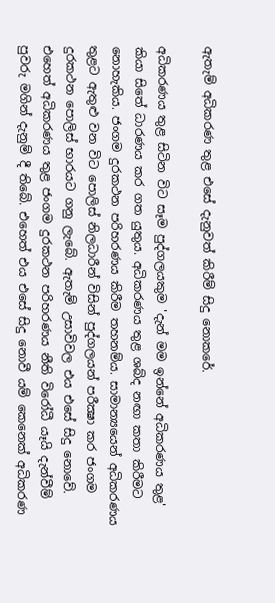ඇතැම් අධිකරණ තුළ එසේ දැනුවත් කිරීම් සිදු නොකරේ.

අධිකරණය තුළ සිටින විට සෑම පුද්ගලයකුම 'දැන් මම ඉන්නේ අධිකරණය තුළ' කියා සිතේ ධාරණය කර ගත යුතුය. අධිකරණය තුළ ශබ්ද නඟා කතා කිරීමට නොහැකිය. ජංගම දුරකථන පරිහරණය කිරීම තහනම්ය. සාමාන්‍යයෙන් අධිකරණය තුළට ඇතුළු වන විට පොලිස්‌ නිලධාරීන් විසින් පුද්ගලයන් පරීක්‍ෂා කර ජංගම දුරකථන පොලිස්‌ භාරයට ගනු ලැබේ. ඇතැම් උසාවිවල එය එසේ සිදු නොවේ. එහෙත් අධිකරණය තුළ ජංගම දුරකථන පරිහරණය නීති විරෝධී යෑයි දැන්වීම් පුවරු මගින් දැනුම් දී තිබේ. එහෙත් එය එසේ සිදු නොවී යම් කෙනෙක්‌ අධිකරණ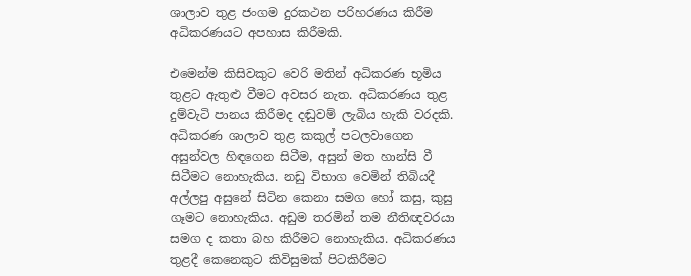ශාලාව තුළ ජංගම දුරකථන පරිහරණය කිරීම අධිකරණයට අපහාස කිරීමකි.

එමෙන්ම කිසිවකුට වෙරි මතින් අධිකරණ භූමිය තුළට ඇතුළු වීමට අවසර නැත. අධිකරණය තුළ දුම්වැටි පානය කිරීමද දඬුවම් ලැබිය හැකි වරදකි. අධිකරණ ශාලාව තුළ කකුල් පටලවාගෙන අසුන්වල හිඳගෙන සිටීම, අසුන් මත හාන්සි වී සිටීමට නොහැකිය. නඩු විභාග වෙමින් තිබියදී අල්ලපු අසුනේ සිටින කෙනා සමග හෝ කසු, කුසු ගෑමට නොහැකිය. අඩුම තරමින් තම නීතිඥවරයා සමග ද කතා බහ කිරීමට නොහැකිය. අධිකරණය තුළදී කෙනෙකුට කිවිසුමක්‌ පිටකිරීමට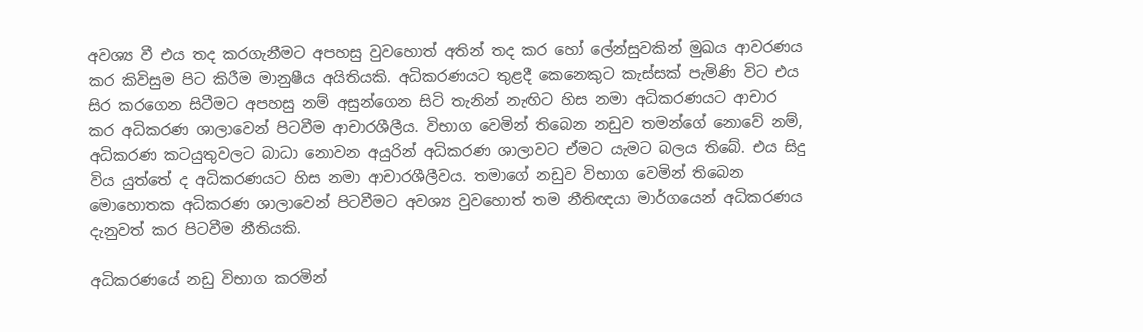අවශ්‍ය වී එය තද කරගැනීමට අපහසු වුවහොත් අතින් තද කර හෝ ලේන්සුවකින් මුඛය ආවරණය කර කිවිසුම පිට කිරීම මානුෂීය අයිතියකි. අධිකරණයට තුළදී කෙනෙකුට කැස්‌සක්‌ පැමිණි විට එය සිර කරගෙන සිටීමට අපහසු නම් අසුන්ගෙන සිටි තැනින් නැඟිට හිස නමා අධිකරණයට ආචාර කර අධිකරණ ශාලාවෙන් පිටවීම ආචාරශීලීය. විභාග වෙමින් තිබෙන නඩුව තමන්ගේ නොවේ නම්, අධිකරණ කටයුතුවලට බාධා නොවන අයුරින් අධිකරණ ශාලාවට ඒමට යැමට බලය තිබේ. එය සිදු විය යුත්තේ ද අධිකරණයට හිස නමා ආචාරශීලීවය. තමාගේ නඩුව විභාග වෙමින් තිබෙන මොහොතක අධිකරණ ශාලාවෙන් පිටවීමට අවශ්‍ය වුවහොත් තම නීතිඥයා මාර්ගයෙන් අධිකරණය දැනුවත් කර පිටවීම නීතියකි.

අධිකරණයේ නඩු විභාග කරමින්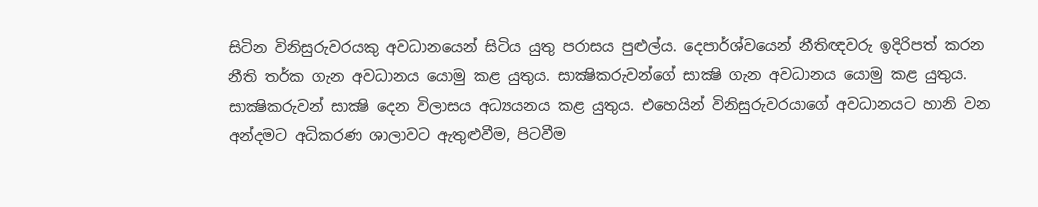සිටින විනිසුරුවරයකු අවධානයෙන් සිටිය යුතු පරාසය පුළුල්ය. දෙපාර්ශ්වයෙන් නීතිඥවරු ඉදිරිපත් කරන නීති තර්ක ගැන අවධානය යොමු කළ යුතුය. සාක්‍ෂිකරුවන්ගේ සාක්‍ෂි ගැන අවධානය යොමු කළ යුතුය. සාක්‍ෂිකරුවන් සාක්‍ෂි දෙන විලාසය අධ්‍යයනය කළ යුතුය. එහෙයින් විනිසුරුවරයාගේ අවධානයට හානි වන අන්දමට අධිකරණ ශාලාවට ඇතුළුවීම, පිටවීම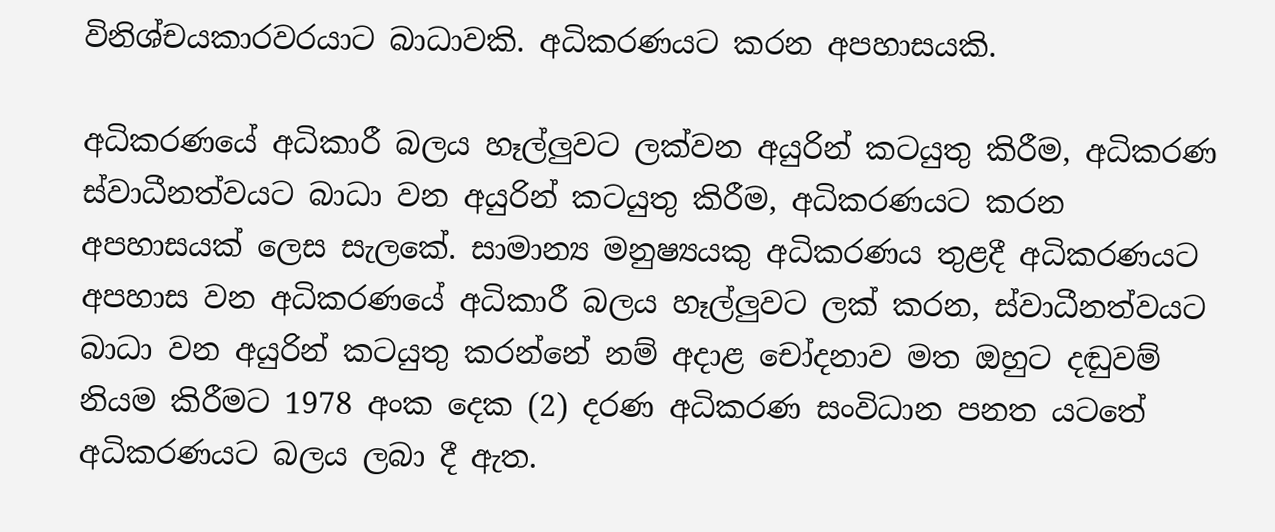විනිශ්චයකාරවරයාට බාධාවකි. අධිකරණයට කරන අපහාසයකි.

අධිකරණයේ අධිකාරී බලය හෑල්ලුවට ලක්‌වන අයුරින් කටයුතු කිරීම, අධිකරණ ස්‌වාධීනත්වයට බාධා වන අයුරින් කටයුතු කිරීම, අධිකරණයට කරන අපහාසයක්‌ ලෙස සැලකේ. සාමාන්‍ය මනුෂ්‍යයකු අධිකරණය තුළදී අධිකරණයට අපහාස වන අධිකරණයේ අධිකාරී බලය හෑල්ලුවට ලක්‌ කරන, ස්‌වාධීනත්වයට බාධා වන අයුරින් කටයුතු කරන්නේ නම් අදාළ චෝදනාව මත ඔහුට දඬුවම් නියම කිරීමට 1978 අංක දෙක (2) දරණ අධිකරණ සංවිධාන පනත යටතේ අධිකරණයට බලය ලබා දී ඇත.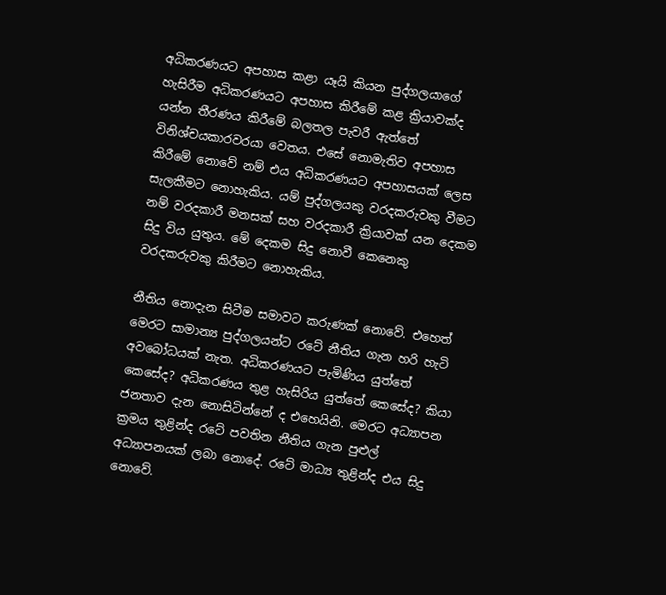අධිකරණයට අපහාස කළා යෑයි කියන පුද්ගලයාගේ හැසිරීම අධිකරණයට අපහාස කිරීමේ කළ ක්‍රියාවක්‌ද යන්න තීරණය කිරීමේ බලතල පැවරී ඇත්තේ විනිශ්චයකාරවරයා වෙතය. එසේ නොමැතිව අපහාස කිරීමේ නොවේ නම් එය අධිකරණයට අපහාසයක්‌ ලෙස සැලකීමට නොහැකිය. යම් පුද්ගලයකු වරදකරුවකු වීමට නම් වරදකාරී මනසක්‌ සහ වරදකාරී ක්‍රියාවක්‌ යන දෙකම සිදු විය යුතුය. මේ දෙකම සිදු නොවී කෙනෙකු වරදකරුවකු කිරීමට නොහැකිය.

නීතිය නොදැන සිටීම සමාවට කරුණක්‌ නොවේ. එහෙත් මෙරට සාමාන්‍ය පුද්ගලයන්ට රටේ නීතිය ගැන හරි හැටි අවබෝධයක්‌ නැත. අධිකරණයට පැමිණිය යුත්තේ කෙසේද? අධිකරණය තුළ හැසිරිය යුත්තේ කෙසේද? කියා ජනතාව දැන නොසිටින්නේ ද එහෙයිනි. මෙරට අධ්‍යාපන ක්‍රමය තුළින්ද රටේ පවතින නීතිය ගැන පුළුල් අධ්‍යාපනයක්‌ ලබා නොදේ. රටේ මාධ්‍ය තුළින්ද එය සිදු නොවේ.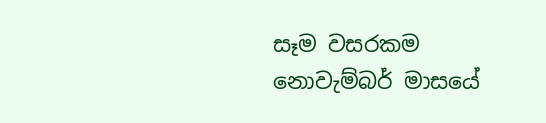සෑම වසරකම නොවැම්බර් මාසයේ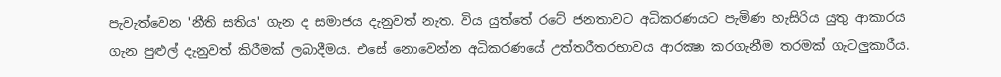පැවැත්වෙන 'නීති සතිය' ගැන ද සමාජය දැනුවත් නැත. විය යුත්තේ රටේ ජනතාවට අධිකරණයට පැමිණ හැසිරිය යුතු ආකාරය ගැන පුළුල් දැනුවත් කිරීමක්‌ ලබාදීමය. එසේ නොවෙන්න අධිකරණයේ උත්තරීතරභාවය ආරක්‍ෂා කරගැනීම තරමක්‌ ගැටලුකාරීය.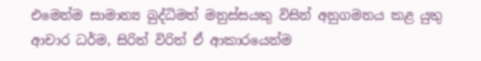එමෙන්ම සාමාන්‍ය බුද්ධිමත් මනුස්‌සයකු විසින් අනුගමනය කළ යුතු ආචාර ධර්ම, සිරිත් විරිත් ඒ ආකාරයෙන්ම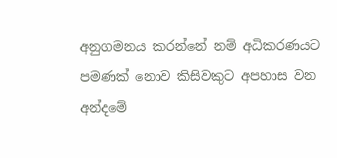අනුගමනය කරන්නේ නම් අධිකරණයට පමණක්‌ නොව කිසිවකුට අපහාස වන අන්දමේ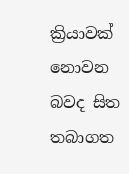ක්‍රියාවක්‌ නොවන බවද සිත තබාගත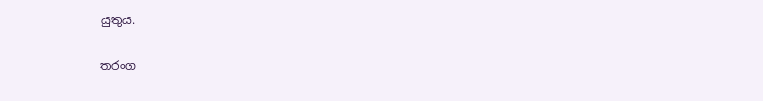යුතුය.

තරංග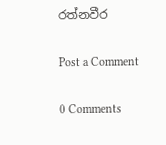රත්නවීර

Post a Comment

0 Comments